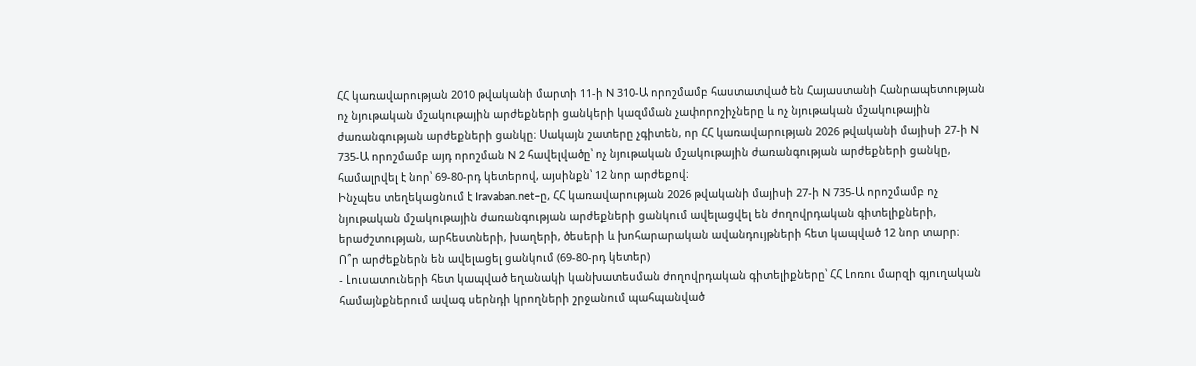ՀՀ կառավարության 2010 թվականի մարտի 11-ի N 310-Ա որոշմամբ հաստատված են Հայաստանի Հանրապետության ոչ նյութական մշակութային արժեքների ցանկերի կազմման չափորոշիչները և ոչ նյութական մշակութային ժառանգության արժեքների ցանկը։ Սակայն շատերը չգիտեն, որ ՀՀ կառավարության 2026 թվականի մայիսի 27-ի N 735-Ա որոշմամբ այդ որոշման N 2 հավելվածը՝ ոչ նյութական մշակութային ժառանգության արժեքների ցանկը, համալրվել է նոր՝ 69-80-րդ կետերով, այսինքն՝ 12 նոր արժեքով։
Ինչպես տեղեկացնում է Iravaban.net–ը, ՀՀ կառավարության 2026 թվականի մայիսի 27-ի N 735-Ա որոշմամբ ոչ նյութական մշակութային ժառանգության արժեքների ցանկում ավելացվել են ժողովրդական գիտելիքների, երաժշտության, արհեստների, խաղերի, ծեսերի և խոհարարական ավանդույթների հետ կապված 12 նոր տարր։
Ո՞ր արժեքներն են ավելացել ցանկում (69-80-րդ կետեր)
- Լուսատուների հետ կապված եղանակի կանխատեսման ժողովրդական գիտելիքները՝ ՀՀ Լոռու մարզի գյուղական համայնքներում ավագ սերնդի կրողների շրջանում պահպանված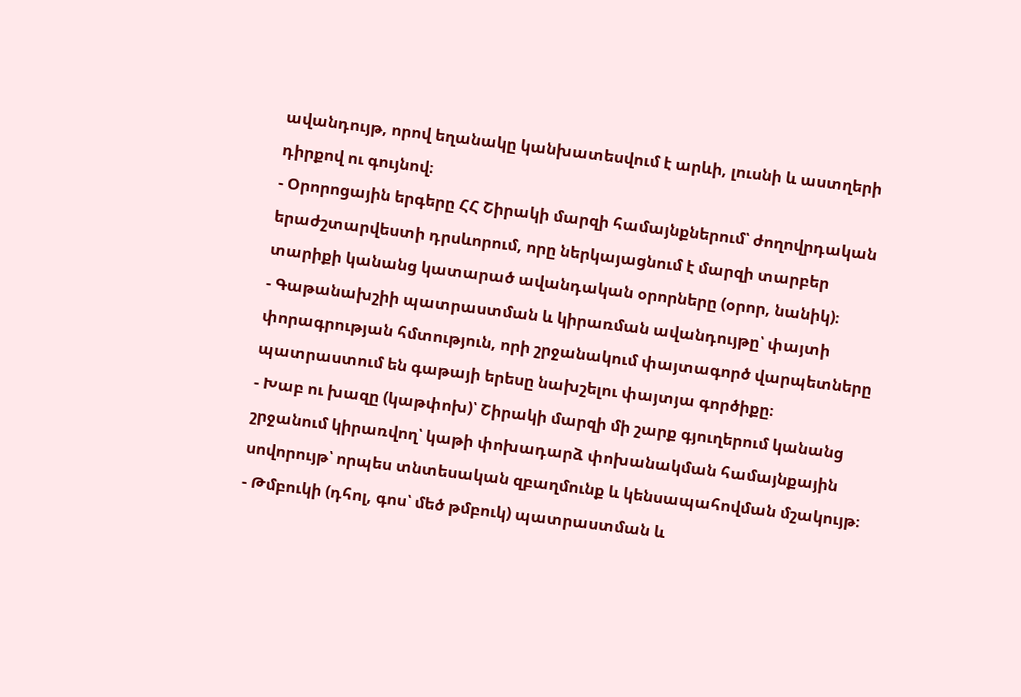ավանդույթ, որով եղանակը կանխատեսվում է արևի, լուսնի և աստղերի դիրքով ու գույնով։
- Օրորոցային երգերը ՀՀ Շիրակի մարզի համայնքներում՝ ժողովրդական երաժշտարվեստի դրսևորում, որը ներկայացնում է մարզի տարբեր տարիքի կանանց կատարած ավանդական օրորները (օրոր, նանիկ)։
- Գաթանախշիի պատրաստման և կիրառման ավանդույթը՝ փայտի փորագրության հմտություն, որի շրջանակում փայտագործ վարպետները պատրաստում են գաթայի երեսը նախշելու փայտյա գործիքը։
- Խաբ ու խազը (կաթփոխ)՝ Շիրակի մարզի մի շարք գյուղերում կանանց շրջանում կիրառվող՝ կաթի փոխադարձ փոխանակման համայնքային սովորույթ՝ որպես տնտեսական զբաղմունք և կենսապահովման մշակույթ։
- Թմբուկի (դհոլ, գոս՝ մեծ թմբուկ) պատրաստման և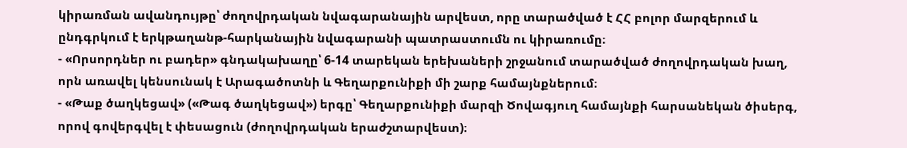կիրառման ավանդույթը՝ ժողովրդական նվագարանային արվեստ, որը տարածված է ՀՀ բոլոր մարզերում և ընդգրկում է երկթաղանթ-հարկանային նվագարանի պատրաստումն ու կիրառումը։
- «Որսորդներ ու բադեր» գնդակախաղը՝ 6-14 տարեկան երեխաների շրջանում տարածված ժողովրդական խաղ, որն առավել կենսունակ է Արագածոտնի և Գեղարքունիքի մի շարք համայնքներում։
- «Թաք ծաղկեցավ» («Թագ ծաղկեցավ») երգը՝ Գեղարքունիքի մարզի Ծովագյուղ համայնքի հարսանեկան ծիսերգ, որով գովերգվել է փեսացուն (ժողովրդական երաժշտարվեստ)։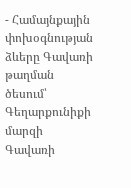- Համայնքային փոխօգնության ձևերը Գավառի թաղման ծեսում՝ Գեղարքունիքի մարզի Գավառի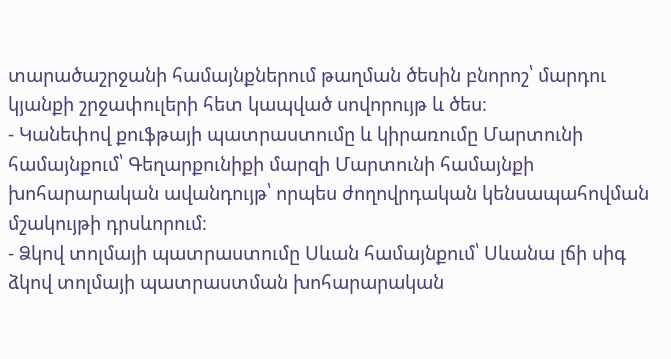տարածաշրջանի համայնքներում թաղման ծեսին բնորոշ՝ մարդու կյանքի շրջափուլերի հետ կապված սովորույթ և ծես։
- Կանեփով քուֆթայի պատրաստումը և կիրառումը Մարտունի համայնքում՝ Գեղարքունիքի մարզի Մարտունի համայնքի խոհարարական ավանդույթ՝ որպես ժողովրդական կենսապահովման մշակույթի դրսևորում։
- Ձկով տոլմայի պատրաստումը Սևան համայնքում՝ Սևանա լճի սիգ ձկով տոլմայի պատրաստման խոհարարական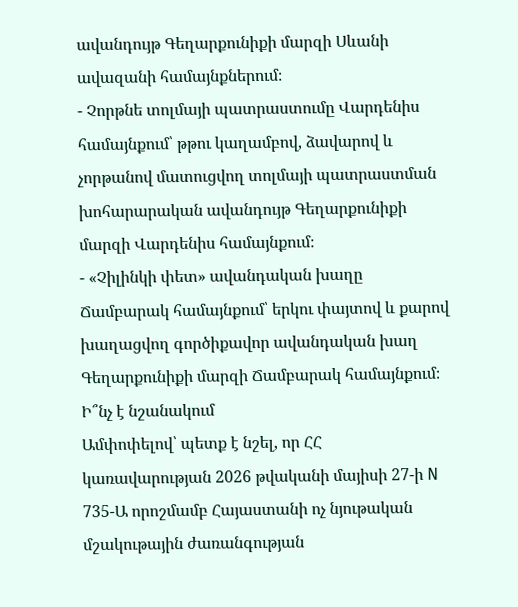ավանդույթ Գեղարքունիքի մարզի Սևանի ավազանի համայնքներում։
- Չորթնե տոլմայի պատրաստումը Վարդենիս համայնքում՝ թթու կաղամբով, ձավարով և չորթանով մատուցվող տոլմայի պատրաստման խոհարարական ավանդույթ Գեղարքունիքի մարզի Վարդենիս համայնքում։
- «Չիլինկի փետ» ավանդական խաղը Ճամբարակ համայնքում՝ երկու փայտով և քարով խաղացվող գործիքավոր ավանդական խաղ Գեղարքունիքի մարզի Ճամբարակ համայնքում։
Ի՞նչ է նշանակում
Ամփոփելով՝ պետք է նշել, որ ՀՀ կառավարության 2026 թվականի մայիսի 27-ի N 735-Ա որոշմամբ Հայաստանի ոչ նյութական մշակութային ժառանգության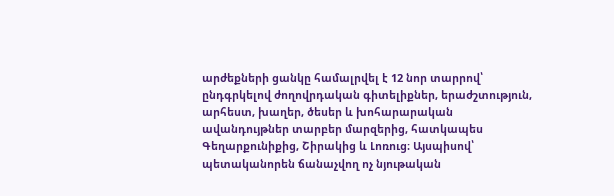արժեքների ցանկը համալրվել է 12 նոր տարրով՝ ընդգրկելով ժողովրդական գիտելիքներ, երաժշտություն, արհեստ, խաղեր, ծեսեր և խոհարարական ավանդույթներ տարբեր մարզերից, հատկապես Գեղարքունիքից, Շիրակից և Լոռուց։ Այսպիսով՝ պետականորեն ճանաչվող ոչ նյութական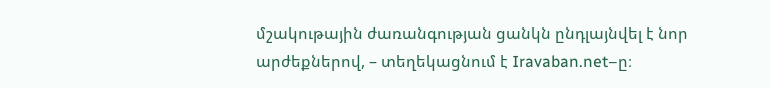մշակութային ժառանգության ցանկն ընդլայնվել է նոր արժեքներով, – տեղեկացնում է Iravaban.net–ը։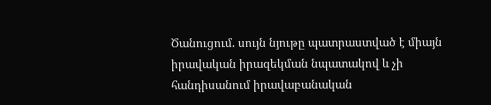Ծանուցում. սույն նյութը պատրաստված է միայն իրավական իրազեկման նպատակով և չի հանդիսանում իրավաբանական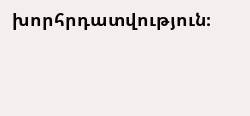խորհրդատվություն։